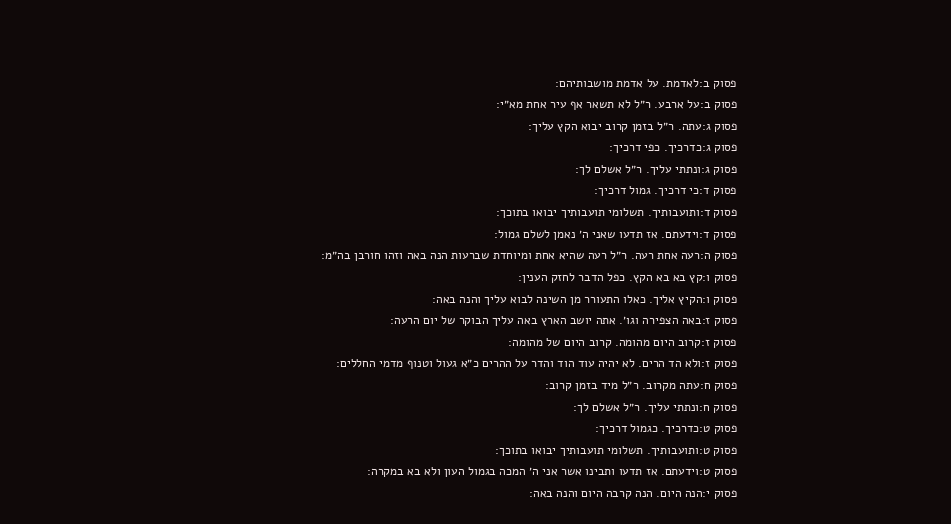פסוק ב:לאדמת. על אדמת מושבותיהם:
פסוק ב:על ארבע. ר״ל לא תשאר אף עיר אחת מא״י:
פסוק ג:עתה. ר״ל בזמן קרוב יבוא הקץ עליך:
פסוק ג:כדרכיך. כפי דרכיך:
פסוק ג:ונתתי עליך. ר״ל אשלם לך:
פסוק ד:כי דרכיך. גמול דרכיך:
פסוק ד:ותועבותיך. תשלומי תועבותיך יבואו בתוכך:
פסוק ד:וידעתם. אז תדעו שאני ה׳ נאמן לשלם גמול:
פסוק ה:רעה אחת רעה. ר״ל רעה שהיא אחת ומיוחדת שברעות הנה באה וזהו חורבן בה״מ:
פסוק ו:קץ בא בא הקץ. כפל הדבר לחזק הענין:
פסוק ו:הקיץ אליך. כאלו התעורר מן השינה לבוא עליך והנה באה:
פסוק ז:באה הצפירה וגו׳. אתה יושב הארץ באה עליך הבוקר של יום הרעה:
פסוק ז:קרוב היום מהומה. קרוב היום של מהומה:
פסוק ז:ולא הד הרים. לא יהיה עוד הוד והדר על ההרים כ״א געול וטנוף מדמי החללים:
פסוק ח:עתה מקרוב. ר״ל מיד בזמן קרוב:
פסוק ח:ונתתי עליך. ר״ל אשלם לך:
פסוק ט:כדרכיך. כגמול דרכיך:
פסוק ט:ותועבותיך. תשלומי תועבותיך יבואו בתוכך:
פסוק ט:וידעתם. אז תדעו ותבינו אשר אני ה׳ המכה בגמול העון ולא בא במקרה:
פסוק י:הנה היום. הנה קרבה היום והנה באה: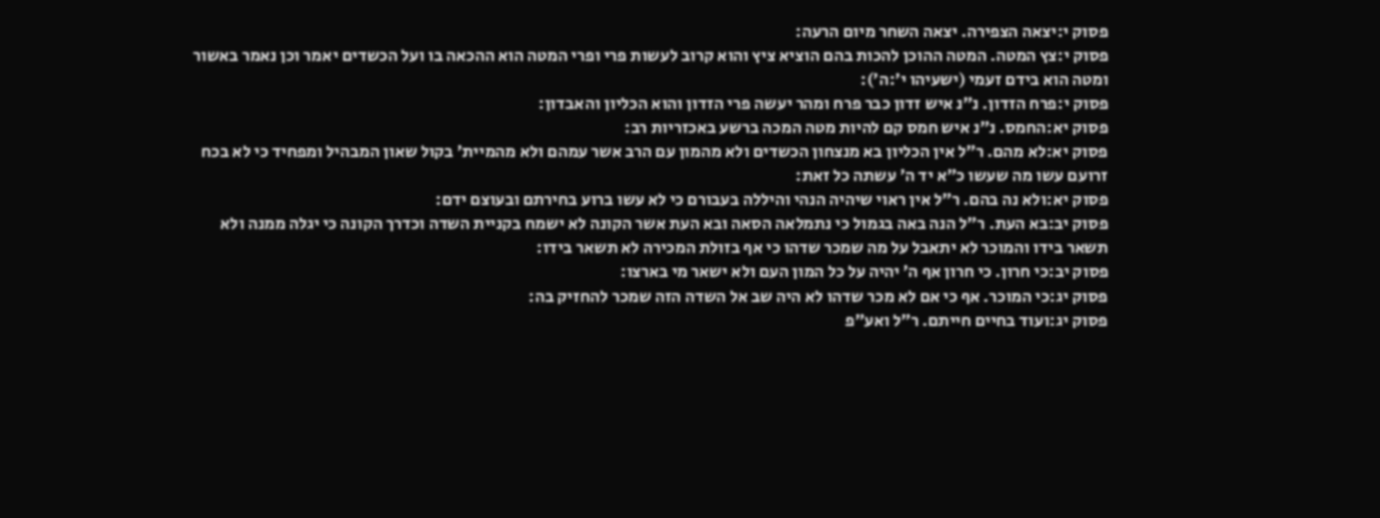פסוק י:יצאה הצפירה. יצאה השחר מיום הרעה:
פסוק י:צץ המטה. המטה ההוכן להכות בהם הוציא ציץ והוא קרוב לעשות פרי ופרי המטה הוא ההכאה בו ועל הכשדים יאמר וכן נאמר באשור ומטה הוא בידם זעמי (ישעיהו י׳:ה׳):
פסוק י:פרח הזדון. נ״נ איש זדון כבר פרח ומהר יעשה פרי הזדון והוא הכליון והאבדון:
פסוק יא:החמס. נ״נ איש חמס קם להיות מטה המכה ברשע באכזריות רב:
פסוק יא:לא מהם. ר״ל אין הכליון בא מנצחון הכשדים ולא מהמון עם הרב אשר עמהם ולא מהמיית׳ בקול שאון המבהיל ומפחיד כי לא בכח זרועם עשו מה שעשו כ״א יד ה׳ עשתה כל זאת:
פסוק יא:ולא נה בהם. ר״ל אין ראוי שיהיה הנהי והיללה בעבורם כי לא עשו ברוע בחירתם ובעוצם ידם:
פסוק יב:בא העת. ר״ל הנה באה בגמול כי נתמלאה הסאה ובא העת אשר הקונה לא ישמח בקניית השדה וכדרך הקונה כי יגלה ממנה ולא תשאר בידו והמוכר לא יתאבל על מה שמכר שדהו כי אף בזולת המכירה לא תשאר בידו:
פסוק יב:כי חרון. כי חרון אף ה׳ יהיה על כל המון העם ולא ישאר מי בארצו:
פסוק יג:כי המוכר. אף כי אם לא מכר שדהו לא היה שב אל השדה הזה שמכר להחזיק בה:
פסוק יג:ועוד בחיים חייתם. ר״ל ואע״פ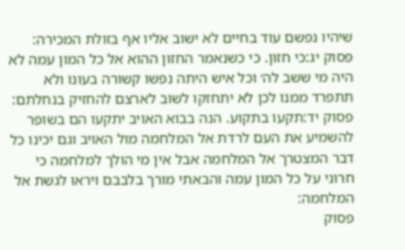שיהיו נפשם עוד בחיים לא ישוב אליו אף בזולת המכירה:
פסוק יג:כי חזון. כי כשנאמר החזון ההוא אל כל המון עמה לא היה מי ששב לה׳ וכל איש היתה נפשו קשורה בעונו ולא תתפרד ממנו לכן לא יתחזקו לשוב לארצם להחזיק בנחלתם:
פסוק יד:תקעו בתקוע. הנה בבוא האויב יתקעו הם בשופר להשמיע את העם לרדת אל המלחמה מול האויב וגם יכינו כל דבר המצטרך אל המלחמה אבל אין מי הולך למלחמה כי חרוני על כל המון עמה והבאתי מורך בלבבם ויראו לגשת אל המלחמה:
פסוק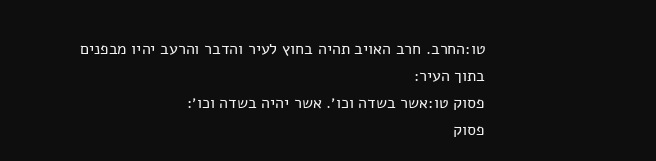טו:החרב. חרב האויב תהיה בחוץ לעיר והדבר והרעב יהיו מבפנים בתוך העיר:
פסוק טו:אשר בשדה וכו׳. אשר יהיה בשדה וכו׳:
פסוק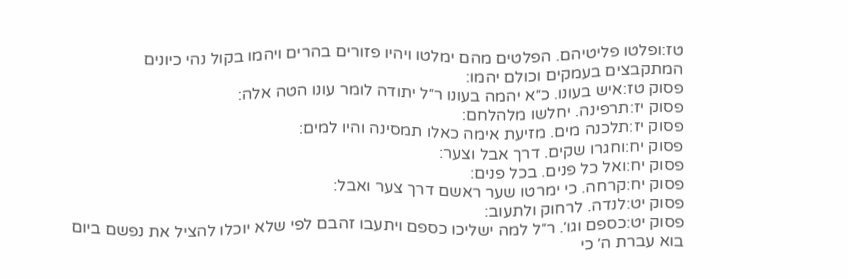טז:ופלטו פליטיהם. הפלטים מהם ימלטו ויהיו פזורים בהרים ויהמו בקול נהי כיונים המתקבצים בעמקים וכולם יהמו:
פסוק טז:איש בעונו. כ״א יהמה בעונו ר״ל יתודה לומר עונו הטה אלה:
פסוק יז:תרפינה. יחלשו מלהלחם:
פסוק יז:תלכנה מים. מזיעת אימה כאלו תמסינה והיו למים:
פסוק יח:וחגרו שקים. דרך אבל וצער:
פסוק יח:ואל כל פנים. בכל פנים:
פסוק יח:קרחה. כי ימרטו שער ראשם דרך צער ואבל:
פסוק יט:לנדה. לרחוק ולתעוב:
פסוק יט:כספם וגו׳. ר״ל למה ישליכו כספם ויתעבו זהבם לפי שלא יוכלו להציל את נפשם ביום בוא עברת ה׳ כי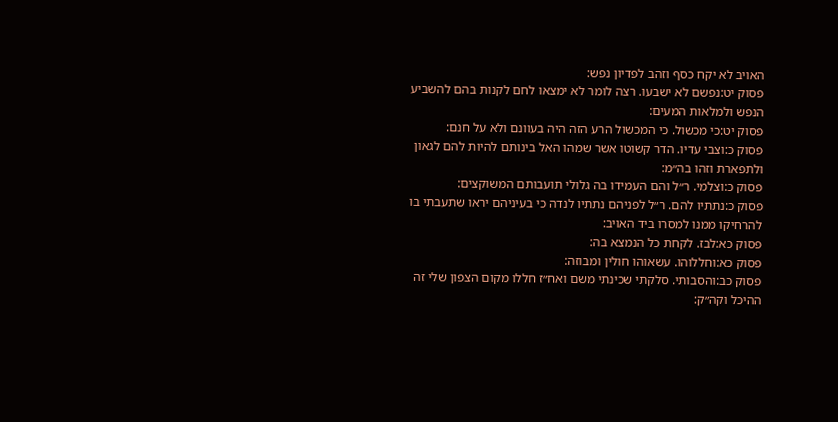האויב לא יקח כסף וזהב לפדיון נפש:
פסוק יט:נפשם לא ישבעו. רצה לומר לא ימצאו לחם לקנות בהם להשביע הנפש ולמלאות המעים:
פסוק יט:כי מכשול. כי המכשול הרע הזה היה בעוונם ולא על חנם:
פסוק כ:וצבי עדיו. הדר קשוטו אשר שמהו האל בינותם להיות להם לגאון ולתפארת וזהו בה״מ:
פסוק כ:וצלמי. ר״ל והם העמידו בה גלולי תועבותם המשוקצים:
פסוק כ:נתתיו להם. ר״ל לפניהם נתתיו לנדה כי בעיניהם יראו שתעבתי בו להרחיקו ממנו למסרו ביד האויב:
פסוק כא:לבז. לקחת כל הנמצא בה:
פסוק כא:וחללוהו. עשאוהו חולין ומבוזה:
פסוק כב:והסבותי. סלקתי שכינתי משם ואח״ז חללו מקום הצפון שלי זה ההיכל וקה״ק: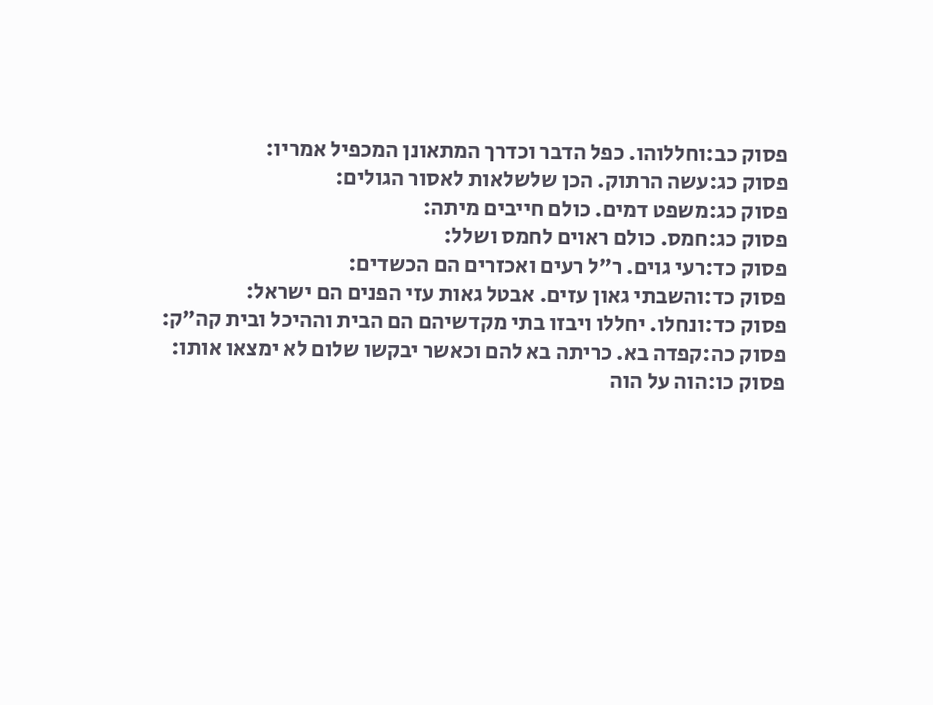פסוק כב:וחללוהו. כפל הדבר וכדרך המתאונן המכפיל אמריו:
פסוק כג:עשה הרתוק. הכן שלשלאות לאסור הגולים:
פסוק כג:משפט דמים. כולם חייבים מיתה:
פסוק כג:חמס. כולם ראוים לחמס ושלל:
פסוק כד:רעי גוים. ר״ל רעים ואכזרים הם הכשדים:
פסוק כד:והשבתי גאון עזים. אבטל גאות עזי הפנים הם ישראל:
פסוק כד:ונחלו. יחללו ויבזו בתי מקדשיהם הם הבית וההיכל ובית קה״ק:
פסוק כה:קפדה בא. כריתה בא להם וכאשר יבקשו שלום לא ימצאו אותו:
פסוק כו:הוה על הוה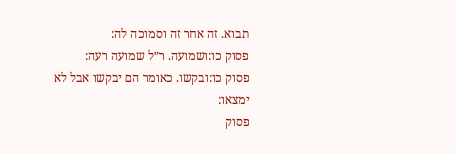תבוא. זה אחר זה וסמוכה לה:
פסוק כו:ושמועה. ר״ל שמועה רעה:
פסוק כו:ובקשו. כאומר הם יבקשו אבל לא ימצאו:
פסוק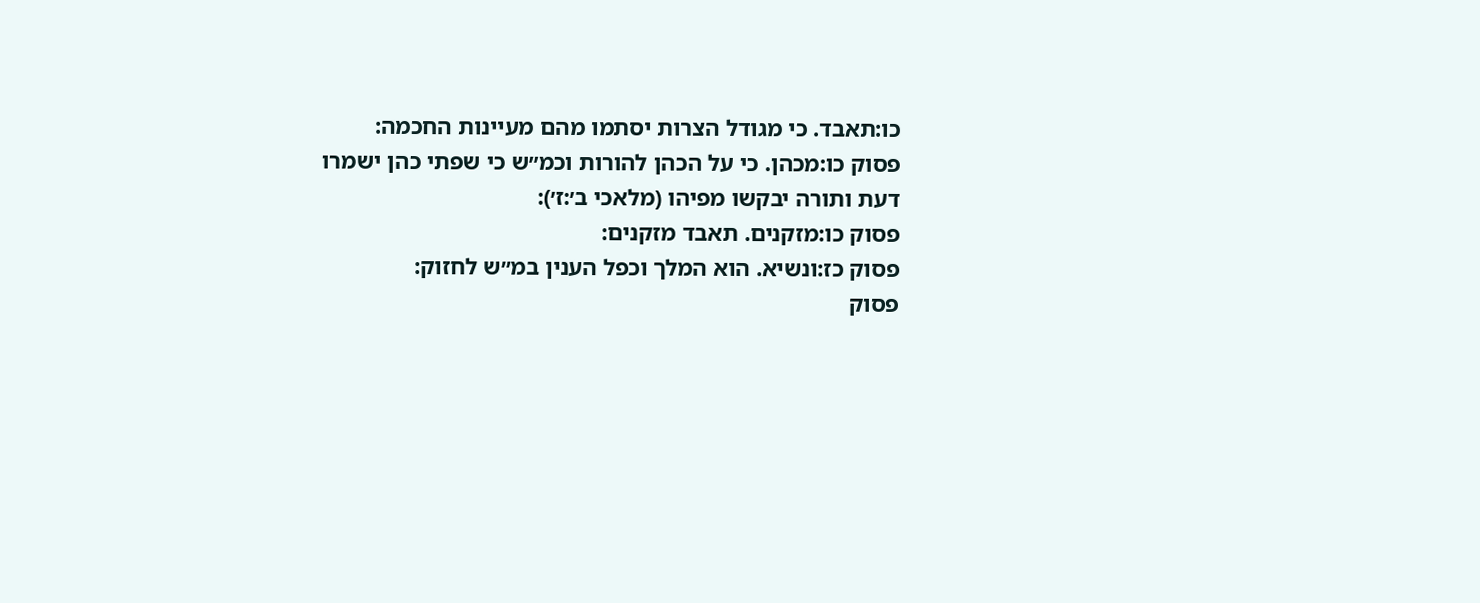כו:תאבד. כי מגודל הצרות יסתמו מהם מעיינות החכמה:
פסוק כו:מכהן. כי על הכהן להורות וכמ״ש כי שפתי כהן ישמרו דעת ותורה יבקשו מפיהו (מלאכי ב׳:ז׳):
פסוק כו:מזקנים. תאבד מזקנים:
פסוק כז:ונשיא. הוא המלך וכפל הענין במ״ש לחזוק:
פסוק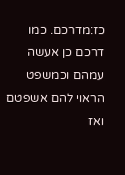כז:מדרכם. כמו דרכם כן אעשה עמהם וכמשפט הראוי להם אשפטם ואז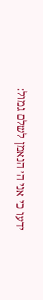ידעו כי אני ה׳ הנאמן לשלם גמול: